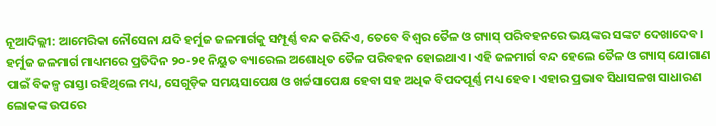ନୂଆଦିଲ୍ଲୀ: ଆମେରିକା ନୌସେନା ଯଦି ହର୍ମୁଜ ଜଳମାର୍ଗକୁ ସମ୍ପୂର୍ଣ୍ଣ ବନ୍ଦ କରିଦିଏ, ତେବେ ବିଶ୍ୱର ତୈଳ ଓ ଗ୍ୟାସ୍ ପରିବହନରେ ଭୟଙ୍କର ସଙ୍କଟ ଦେଖାଦେବ। ହର୍ମୁଜ ଜଳମାର୍ଗ ମାଧ୍ୟମରେ ପ୍ରତିଦିନ ୨୦-୨୧ ନିୟୁତ ବ୍ୟାରେଲ ଅଶୋଧିତ ତୈଳ ପରିବହନ ହୋଇଥାଏ। ଏହି ଜଳମାର୍ଗ ବନ୍ଦ ହେଲେ ତୈଳ ଓ ଗ୍ୟାସ୍ ଯୋଗାଣ ପାଇଁ ବିକଳ୍ପ ରାସ୍ତା ରହିଥିଲେ ମଧ୍ୟ, ସେଗୁଡ଼ିକ ସମୟସାପେକ୍ଷ ଓ ଖର୍ଚ୍ଚସାପେକ୍ଷ ହେବା ସହ ଅଧିକ ବିପଦପୂର୍ଣ୍ଣ ମଧ୍ୟ ହେବ। ଏହାର ପ୍ରଭାବ ସିଧାସଳଖ ସାଧାରଣ ଲୋକଙ୍କ ଉପରେ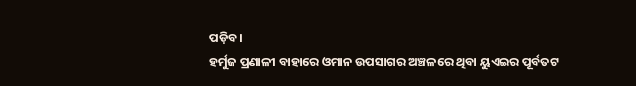ପଡ଼ିବ।
ହର୍ମୁଜ ପ୍ରଣାଳୀ ବାହାରେ ଓମାନ ଉପସାଗର ଅଞ୍ଚଳରେ ଥିବା ୟୁଏଇର ପୂର୍ବତଟ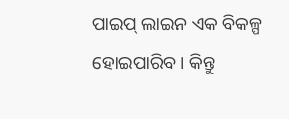ପାଇପ୍ ଲାଇନ ଏକ ବିକଳ୍ପ ହୋଇପାରିବ। କିନ୍ତୁ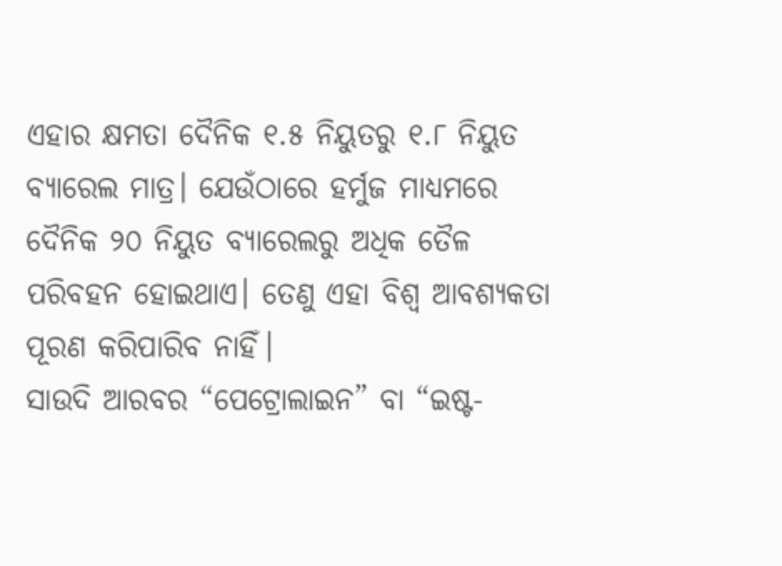ଏହାର କ୍ଷମତା ଦୈନିକ ୧.୫ ନିୟୁତରୁ ୧.୮ ନିୟୁତ ବ୍ୟାରେଲ ମାତ୍ର। ଯେଉଁଠାରେ ହର୍ମୁଜ ମାଧ୍ୟମରେ ଦୈନିକ ୨୦ ନିୟୁତ ବ୍ୟାରେଲରୁ ଅଧିକ ତୈଳ ପରିବହନ ହୋଇଥାଏ। ତେଣୁ ଏହା ବିଶ୍ୱ ଆବଶ୍ୟକତା ପୂରଣ କରିପାରିବ ନାହିଁ।
ସାଉଦି ଆରବର “ପେଟ୍ରୋଲାଇନ” ବା “ଇଷ୍ଟ-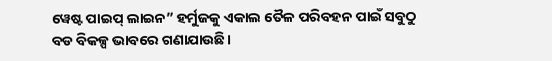ୱେଷ୍ଟ ପାଇପ୍ ଲାଇନ” ହର୍ମୁଜକୁ ଏକାଲ ତୈଳ ପରିବହନ ପାଇଁ ସବୁଠୁ ବଡ ବିକଳ୍ପ ଭାବରେ ଗଣାଯାଉଛି।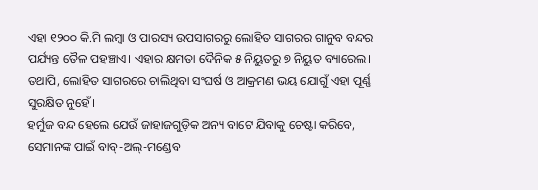ଏହା ୧୨୦୦ କି.ମି ଲମ୍ବା ଓ ପାରସ୍ୟ ଉପସାଗରରୁ ଲୋହିତ ସାଗରର ଗାନୁବ ବନ୍ଦର ପର୍ଯ୍ୟନ୍ତ ତୈଳ ପହଞ୍ଚାଏ। ଏହାର କ୍ଷମତା ଦୈନିକ ୫ ନିୟୁତରୁ ୭ ନିୟୁତ ବ୍ୟାରେଲ। ତଥାପି, ଲୋହିତ ସାଗରରେ ଚାଲିଥିବା ସଂଘର୍ଷ ଓ ଆକ୍ରମଣ ଭୟ ଯୋଗୁଁ ଏହା ପୂର୍ଣ୍ଣ ସୁରକ୍ଷିତ ନୁହେଁ।
ହର୍ମୁଜ ବନ୍ଦ ହେଲେ ଯେଉଁ ଜାହାଜଗୁଡ଼ିକ ଅନ୍ୟ ବାଟେ ଯିବାକୁ ଚେଷ୍ଟା କରିବେ, ସେମାନଙ୍କ ପାଇଁ ବାବ୍-ଅଲ୍-ମଣ୍ଡେବ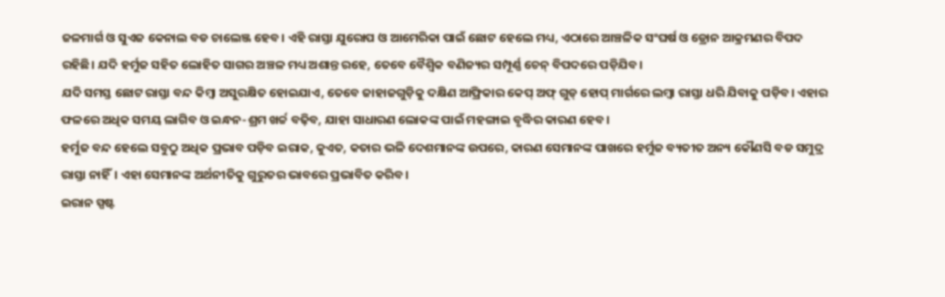ଜଳମାର୍ଗ ଓ ସୁଏଜ କେନାଲ ବଡ ଚାଲେଞ୍ଜ ହେବ। ଏହି ରାସ୍ତା ଯୁରୋପ ଓ ଆମେରିକା ପାଇଁ ଛୋଟ ହେଲେ ମଧ୍ୟ, ଏଠାରେ ଆଞ୍ଚଳିକ ସଂଘର୍ଷ ଓ ଡ୍ରୋନ ଆକ୍ରମଣର ବିପଦ ରହିଛି। ଯଦି ହର୍ମୁଜ ସହିତ ଲୋହିତ ସାଗର ଅଞ୍ଚଳ ମଧ୍ୟ ଅଶାନ୍ତ ରହେ, ତେବେ ବୈଶ୍ୱିକ ବଣିଜ୍ୟର ସମ୍ପୂର୍ଣ୍ଣ ଚେନ୍ ବିପଦରେ ପଡ଼ିଯିବ।
ଯଦି ସମସ୍ତ ଛୋଟ ରାସ୍ତା ବନ୍ଦ କିମ୍ବା ଅସୁରକ୍ଷିତ ହୋଇଯାଏ, ତେବେ ଜାହାଜଗୁଡ଼ିକୁ ଦକ୍ଷିଣ ଆଫ୍ରିକାର କେପ୍ ଅଫ୍ ଗୁଡ୍ ହୋପ୍ ମାର୍ଗରେ ଲମ୍ବା ରାସ୍ତା ଧରି ଯିବାକୁ ପଡ଼ିବ। ଏହାର ଫଳରେ ଅଧିକ ସମୟ ଲାଗିବ ଓ ଇନ୍ଧନ-ଶ୍ରମ ଖର୍ଚ୍ଚ ବଢ଼ିବ, ଯାହା ସାଧାରଣ ଲୋକଙ୍କ ପାଇଁ ମହଙ୍ଗାଇ ବୃଦ୍ଧିର କାରଣ ହେବ।
ହର୍ମୁଜ ବନ୍ଦ ହେଲେ ସବୁଠୁ ଅଧିକ ପ୍ରଭାବ ପଡ଼ିବ ଇରାକ, କୁଏତ, କତାର ଭଳି ଦେଶମାନଙ୍କ ଉପରେ, କାରଣ ସେମାନଙ୍କ ପାଖରେ ହର୍ମୁଜ ବ୍ୟତୀତ ଅନ୍ୟ କୌଣସି ବଡ ସମୁଦ୍ର ରାସ୍ତା ନାହିଁ। ଏହା ସେମାନଙ୍କ ଅର୍ଥନୀତିକୁ ଗୁରୁତର ଭାବରେ ପ୍ରଭାବିତ କରିବ।
ଇରାନ ସ୍ପଷ୍ଟ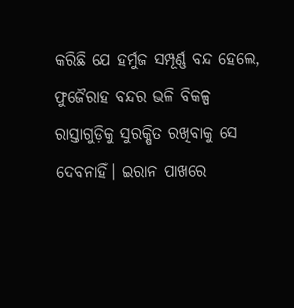କରିଛି ଯେ ହର୍ମୁଜ ସମ୍ପୂର୍ଣ୍ଣ ବନ୍ଦ ହେଲେ, ଫୁଜୈରାହ ବନ୍ଦର ଭଳି ବିକଳ୍ପ ରାସ୍ତାଗୁଡ଼ିକୁ ସୁରକ୍ଷିତ ରଖିବାକୁ ସେ ଦେବନାହିଁ। ଇରାନ ପାଖରେ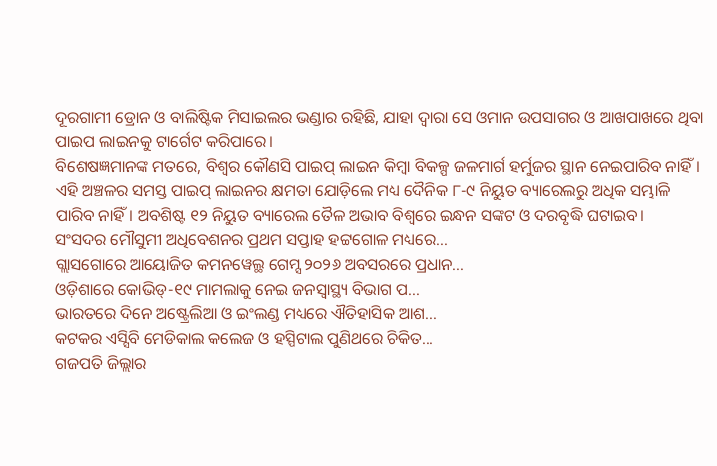ଦୂରଗାମୀ ଡ୍ରୋନ ଓ ବାଲିଷ୍ଟିକ ମିସାଇଲର ଭଣ୍ଡାର ରହିଛି, ଯାହା ଦ୍ୱାରା ସେ ଓମାନ ଉପସାଗର ଓ ଆଖପାଖରେ ଥିବା ପାଇପ ଲାଇନକୁ ଟାର୍ଗେଟ କରିପାରେ।
ବିଶେଷଜ୍ଞମାନଙ୍କ ମତରେ, ବିଶ୍ୱର କୌଣସି ପାଇପ୍ ଲାଇନ କିମ୍ବା ବିକଳ୍ପ ଜଳମାର୍ଗ ହର୍ମୁଜର ସ୍ଥାନ ନେଇପାରିବ ନାହିଁ। ଏହି ଅଞ୍ଚଳର ସମସ୍ତ ପାଇପ୍ ଲାଇନର କ୍ଷମତା ଯୋଡ଼ିଲେ ମଧ୍ୟ ଦୈନିକ ୮-୯ ନିୟୁତ ବ୍ୟାରେଲରୁ ଅଧିକ ସମ୍ଭାଳି ପାରିବ ନାହିଁ। ଅବଶିଷ୍ଟ ୧୨ ନିୟୁତ ବ୍ୟାରେଲ ତୈଳ ଅଭାବ ବିଶ୍ୱରେ ଇନ୍ଧନ ସଙ୍କଟ ଓ ଦରବୃଦ୍ଧି ଘଟାଇବ।
ସଂସଦର ମୌସୁମୀ ଅଧିବେଶନର ପ୍ରଥମ ସପ୍ତାହ ହଟ୍ଟଗୋଳ ମଧ୍ୟରେ...
ଗ୍ଲାସଗୋରେ ଆୟୋଜିତ କମନୱେଲ୍ଥ ଗେମ୍ସ ୨୦୨୬ ଅବସରରେ ପ୍ରଧାନ...
ଓଡ଼ିଶାରେ କୋଭିଡ୍-୧୯ ମାମଲାକୁ ନେଇ ଜନସ୍ୱାସ୍ଥ୍ୟ ବିଭାଗ ପ...
ଭାରତରେ ଦିନେ ଅଷ୍ଟ୍ରେଲିଆ ଓ ଇଂଲଣ୍ଡ ମଧ୍ୟରେ ଐତିହାସିକ ଆଶ...
କଟକର ଏସ୍ସିବି ମେଡିକାଲ କଲେଜ ଓ ହସ୍ପିଟାଲ ପୁଣିଥରେ ଚିକିତ...
ଗଜପତି ଜିଲ୍ଲାର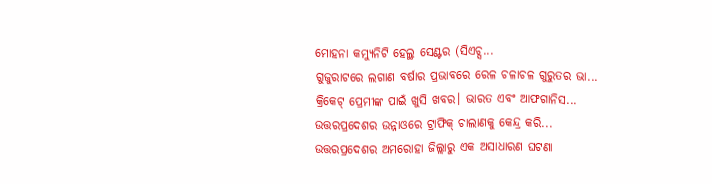ମୋହନା କମ୍ୟୁନିଟି ହେଲ୍ଥ ସେଣ୍ଟର (ସିଏଚ୍ସ...
ଗୁଜୁରାଟରେ ଲଗାଣ ବର୍ଷାର ପ୍ରଭାବରେ ରେଳ ଚଳାଚଳ ଗୁରୁତର ଭା...
କ୍ରିକେଟ୍ ପ୍ରେମୀଙ୍କ ପାଇଁ ଖୁସି ଖବର। ଭାରତ ଏବଂ ଆଫଗାନିସ...
ଉତ୍ତରପ୍ରଦେଶର ଉନ୍ନାଓରେ ଟ୍ରାଫିକ୍ ଚାଲାଣକୁ କେନ୍ଦ୍ର କରି...
ଉତ୍ତରପ୍ରଦେଶର ଅମରୋହା ଜିଲ୍ଲାରୁ ଏକ ଅସାଧାରଣ ଘଟଣା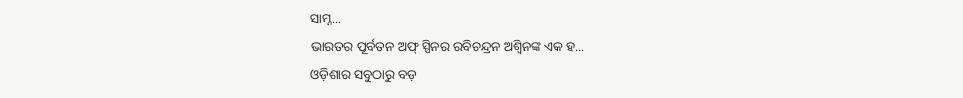ସାମ୍ନ...
ଭାରତର ପୂର୍ବତନ ଅଫ୍ ସ୍ପିନର ରବିଚନ୍ଦ୍ରନ ଅଶ୍ୱିନଙ୍କ ଏକ ହ...
ଓଡ଼ିଶାର ସବୁଠାରୁ ବଡ଼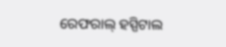ରେଫରାଲ୍ ହସ୍ପିଟାଲ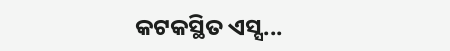କଟକସ୍ଥିତ ଏସ୍ସ...